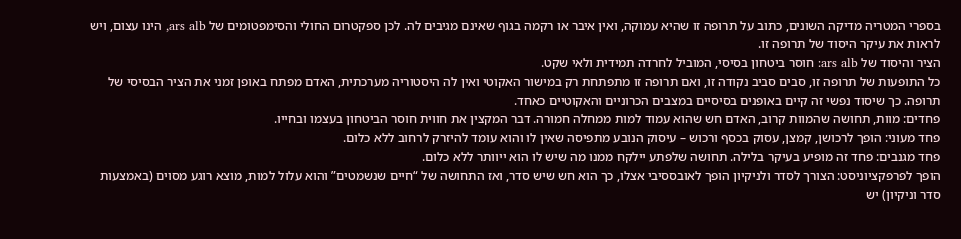בספרי המטריה מדיקה השונים, כתוב על תרופה זו שהיא עמוקה, ואין איבר או רקמה בגוף שאינם מגיבים לה. לכן ספקטרום החולי והסימפטומים של ars alb, הינו עצום, ויש לראות את עיקר היסוד של תרופה זו.
הציר והיסוד של ars alb: חוסר ביטחון בסיסי, המוביל לחרדה תמידית ולאי שקט.
כל התופעות של תרופה זו, סבים סביב נקודה זו, ואם תרופה זו מתפתחת רק במישור האקוטי ואין לה היסטוריה מערכתית, האדם מפתח באופן זמני את הציר הבסיסי של תרופה. כך שיסוד נפשי זה קיים באופנים בסיסיים במצבים הכרוניים והאקוטיים כאחד.
פחדים: מוות, תחושה שהמוות קרוב, האדם חש שהוא עמוד למות ממחלה חמורה. דבר המקצין את חווית חוסר הביטחון בעצמו ובחייו.
פחד מעוני: הופך לרכושן, קמצן, עסוק בכסף ורכוש – עיסוק הנובע מתפיסה שאין לו והוא עומד להיזרק לרחוב ללא כלום.
פחד מגנבים: פחד זה מופיע בעיקר בלילה. תחושה שלפתע יילקח ממנו מה שיש לו הוא ייוותר ללא כלום.
הופך לפרפקציוניסט: הצורך לסדר ולניקיון הופך לאובססיבי אצלו, כך הוא חש שיש סדר, ואז התחושה של “חיים שנשמטים” והוא עלול למות, מוצא רוגע מסוים (באמצעות סדר וניקיון) יש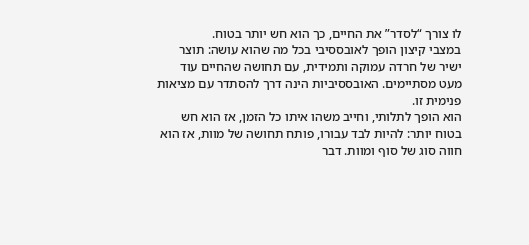לו צורך “לסדר” את החיים, כך הוא חש יותר בטוח.
במצבי קיצון הופך לאובססיבי בכל מה שהוא עושה: תוצר ישיר של חרדה עמוקה ותמידית, עם תחושה שהחיים עוד מעט מסתיימים. האובססיביות הינה דרך להסתדר עם מציאות פנימית זו.
הוא הופך לתלותי, וחייב משהו איתו כל הזמן, אז הוא חש בטוח יותר: להיות לבד עבורו, פותח תחושה של מוות, אז הוא חווה סוג של סוף ומוות. דבר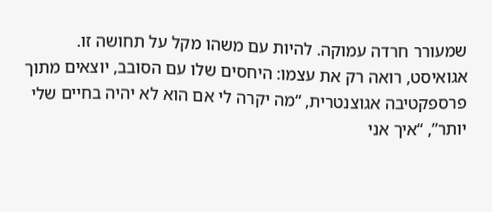שמעורר חרדה עמוקה. להיות עם משהו מקל על תחושה זו.
אגואיסט, רואה רק את עצמו: היחסים שלו עם הסובב, יוצאים מתוך פרספקטיבה אגוצנטרית, “מה יקרה לי אם הוא לא יהיה בחיים שלי יותר”, “איך אני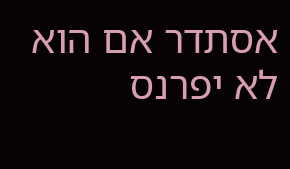אסתדר אם הוא לא יפרנס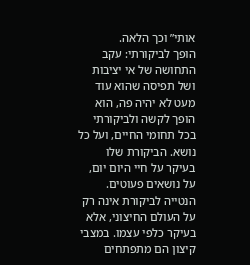אותי” וכך הלאה.
הופך לביקורתי: עקב התחושה של אי יציבות ושל תפיסה שהוא עוד מעט לא יהיה פה, הוא הופך לקשה ולביקורתי בכל תחומי החיים, ועל כל נושא. הביקורת שלו בעיקר על חיי היום יום, על נושאים פעוטים.
הנטייה לביקורת אינה רק על העולם החיצוני, אלא בעיקר כלפי עצמו. במצבי קיצון הם מתפתחים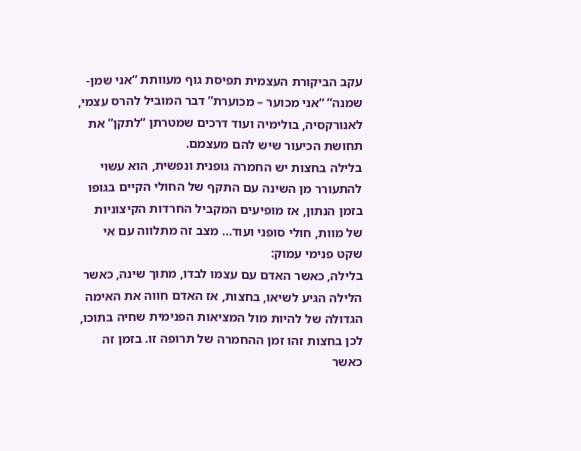עקב הביקורת העצמית תפיסת גוף מעוותת “אני שמן- שמנה” “אני מכוער – מכוערת” דבר המוביל להרס עצמי, לאנורקסיה, בולימיה ועוד דרכים שמטרתן “לתקן” את תחושת הכיעור שיש להם מעצמם.
בלילה בחצות יש החמרה גופנית ונפשית, הוא עשוי להתעורר מן השינה עם התקף של החולי הקיים בגופו בזמן הנתון, אז מופיעים המקביל החרדות הקיצוניות של מוות, חולי סופני ועוד… מצב זה מתלווה עם אי שקט פנימי עמוק:
בלילה, כאשר האדם עם עצמו לבדו, מתוך שינה, כאשר הלילה הגיע לשיאו, בחצות, אז האדם חווה את האימה הגדולה של להיות מול המציאות הפנימית שחיה בתוכו, לכן בחצות זהו זמן ההחמרה של תרופה זו. בזמן זה כאשר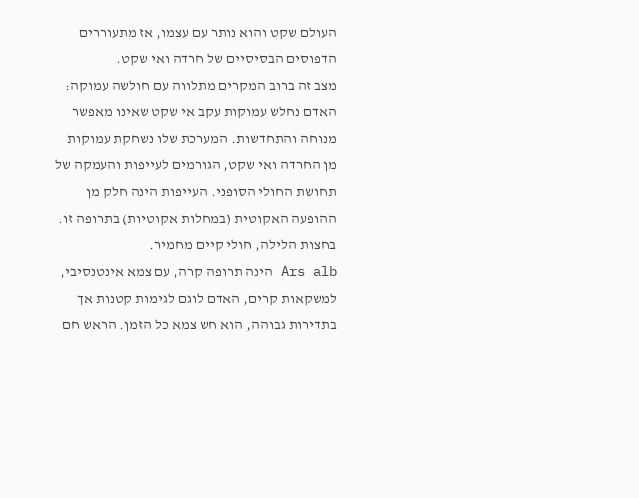העולם שקט והוא נותר עם עצמו, אז מתעוררים הדפוסים הבסיסיים של חרדה ואי שקט.
מצב זה ברוב המקרים מתלווה עם חולשה עמוקה: האדם נחלש עמוקות עקב אי שקט שאינו מאפשר מנוחה והתחדשות. המערכת שלו נשחקת עמוקות מן החרדה ואי שקט, הגורמים לעייפות והעמקה של תחושת החולי הסופני. העייפות הינה חלק מן ההופעה האקוטית (במחלות אקוטיות) בתרופה זו.
בחצות הלילה, חולי קיים מחמיר.
Ars alb הינה תרופה קרה, עם צמא אינטנסיבי, למשקאות קרים, האדם לוגם לגימות קטנות אך בתדירות גבוהה, הוא חש צמא כל הזמן. הראש חם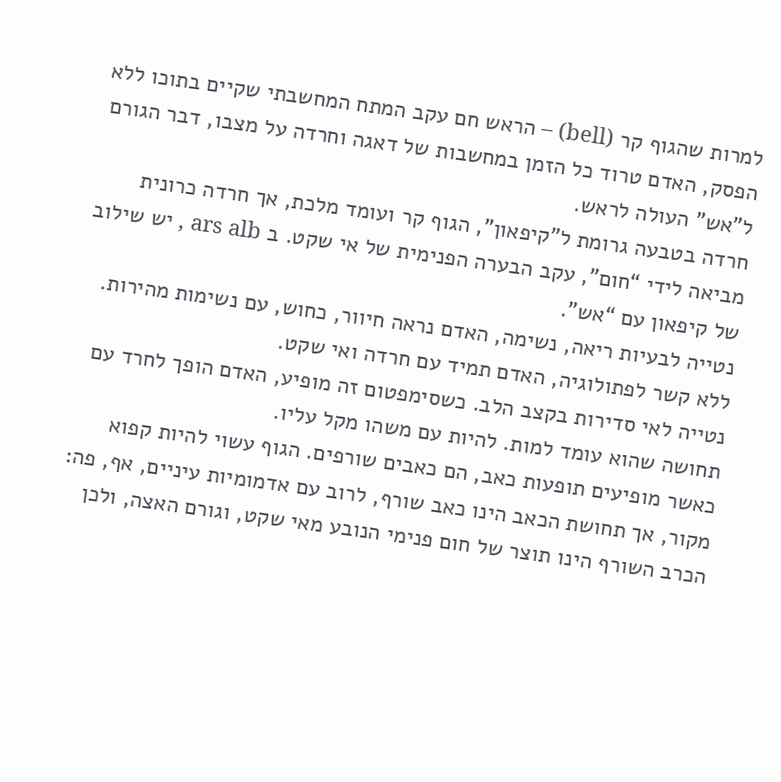למרות שהגוף קר (bell) – הראש חם עקב המתח המחשבתי שקיים בתוכו ללא הפסק, האדם טרוד כל הזמן במחשבות של דאגה וחרדה על מצבו, דבר הגורם ל”אש” העולה לראש.
חרדה בטבעה גרומת ל”קיפאון”, הגוף קר ועומד מלכת, אך חרדה כרונית מביאה לידי “חום”, עקב הבערה הפנימית של אי שקט. ב ars alb , יש שילוב של קיפאון עם “אש”.
נטייה לבעיות ריאה, נשימה, האדם נראה חיוור, כחוש, עם נשימות מהירות.
ללא קשר לפתולוגיה, האדם תמיד עם חרדה ואי שקט.
נטייה לאי סדירות בקצב הלב. כשסימפטום זה מופיע, האדם הופך לחרד עם תחושה שהוא עומד למות. להיות עם משהו מקל עליו.
כאשר מופיעים תופעות כאב, הם כאבים שורפים. הגוף עשוי להיות קפוא מקור, אך תחושת הכאב הינו כאב שורף, לרוב עם אדמומיות עיניים, אף, פה: הכרב השורף הינו תוצר של חום פנימי הנובע מאי שקט, וגורם האצה, ולכן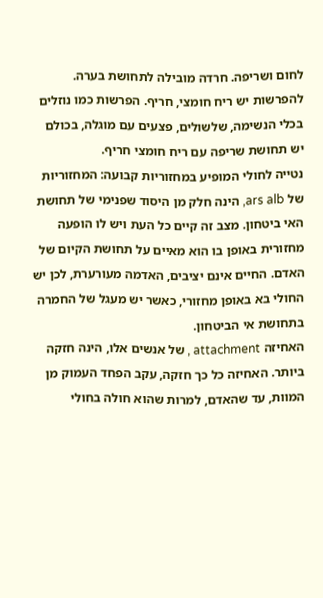לחום ושריפה. חרדה מובילה לתחושת בערה.
להפרשות יש ריח חומצי, חריף. הפרשות כמו נוזלים בכלי הנשימה, שלשולים, פצעים עם מוגלה, בכולם יש תחושת שריפה עם ריח חומצי חריף.
נטייה לחולי המופיע במחזוריות קבועה: המחזוריות של ars alb, הינה חלק מן היסוד שפנימי של תחושת האי ביטחון. מצב זה קיים כל העת ויש לו הופעה מחזורית באופן בו הוא מאיים על תחושת הקיום של האדם. החיים אינם יציבים, האדמה מעורערת, לכן יש החולי בא באופן מחזורי, כאשר יש מעגל של החמרה בתחושת אי הביטחון.
האחיזה attachment , של אנשים אלו, הינה חזקה ביותר. האחיזה כל כך חזקה, עקב הפחד העמוק מן המוות, עד שהאדם, למרות שהוא חולה בחולי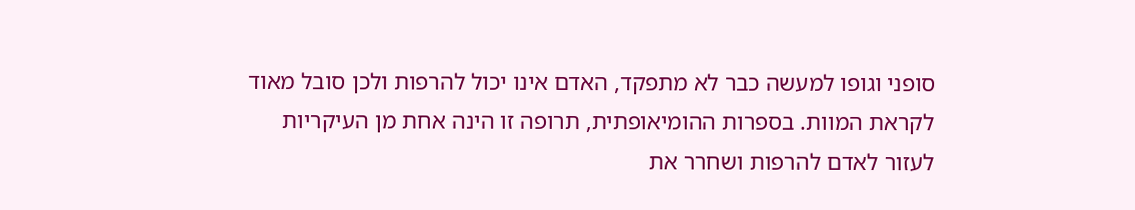סופני וגופו למעשה כבר לא מתפקד, האדם אינו יכול להרפות ולכן סובל מאוד לקראת המוות. בספרות ההומיאופתית, תרופה זו הינה אחת מן העיקריות לעזור לאדם להרפות ושחרר את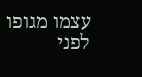עצמו מגופו לפני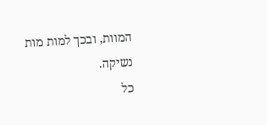המוות, ובכך למות מות נשיקה.
כל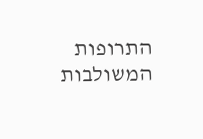התרופות המשולבות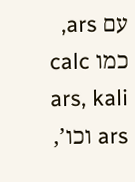עם ars, כמו calc ars, kali ars וכו’,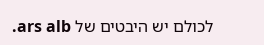לכולם יש היבטים של ars alb.